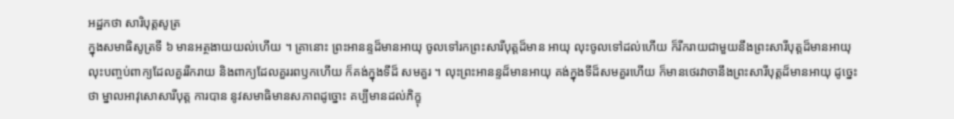អដ្ឋកថា សារិបុត្តសូត្រ
ក្នុងសមាធិសូត្រទី ៦ មានអត្ថងាយយល់ហើយ ។ គ្រានោះ ព្រះអានន្ទដ៏មានអាយុ ចូលទៅរកព្រះសារីបុត្តដ៏មាន អាយុ លុះចូលទៅដល់ហើយ ក៏រីករាយជាមួយនឹងព្រះសារីបុត្តដ៏មានអាយុ លុះបញ្ចប់ពាក្យដែលគួររីករាយ និងពាក្យដែលគួររពឫកហើយ ក៏គង់ក្នុងទីដ៏ សមគួរ ។ លុះព្រះអានន្ទដ៏មានអាយុ គង់ក្នុងទីដ៏សមគួរហើយ ក៏មានថេរវាចានឹងព្រះសារីបុត្តដ៏មានអាយុ ដូច្នេះថា ម្នាលអាវុសោសារីបុត្ត ការបាន នូវសមាធិមានសភាពដូច្នោះ គប្បីមានដល់ភិក្ខុ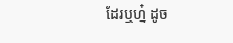ដែរឬហ្ន៎ ដូច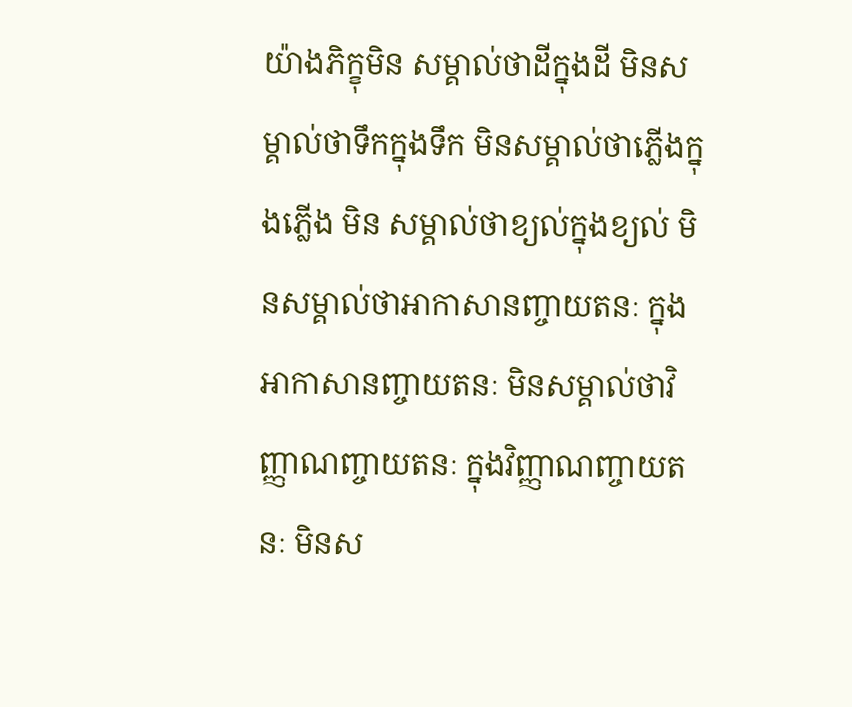យ៉ាងភិក្ខុមិន សម្គាល់ថាដីក្នុងដី មិនសម្គាល់ថាទឹកក្នុងទឹក មិនសម្គាល់ថាភ្លើងក្នុងភ្លើង មិន សម្គាល់ថាខ្យល់ក្នុងខ្យល់ មិនសម្គាល់ថាអាកាសានញ្ចាយតនៈ ក្នុងអាកាសានញ្ចាយតនៈ មិនសម្គាល់ថាវិញ្ញាណញ្ចាយតនៈ ក្នុងវិញ្ញាណញ្ចាយតនៈ មិនស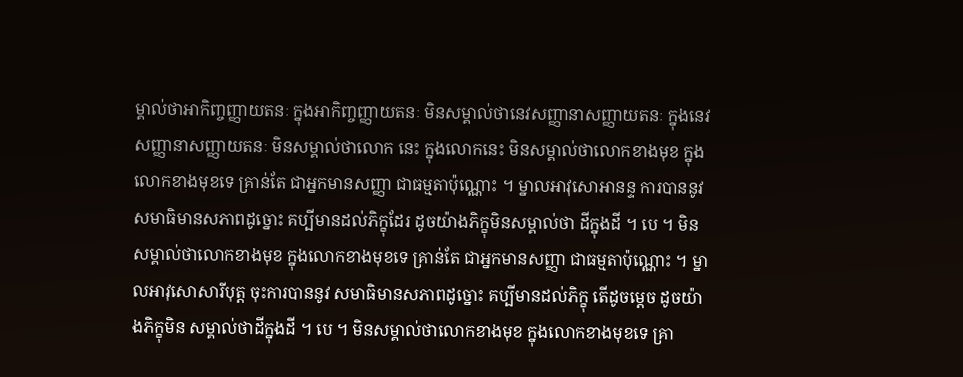ម្គាល់ថាអាកិញ្ចញ្ញាយតនៈ ក្នុងអាកិញ្ចញ្ញាយតនៈ មិនសម្គាល់ថានេវសញ្ញានាសញ្ញាយតនៈ ក្នុងនេវសញ្ញានាសញ្ញាយតនៈ មិនសម្គាល់ថាលោក នេះ ក្នុងលោកនេះ មិនសម្គាល់ថាលោកខាងមុខ ក្នុងលោកខាងមុខទេ គ្រាន់តែ ជាអ្នកមានសញ្ញា ជាធម្មតាប៉ុណ្ណោះ ។ ម្នាលអាវុសោអានន្ទ ការបាននូវ សមាធិមានសភាពដូច្នោះ គប្បីមានដល់ភិក្ខុដែរ ដូចយ៉ាងភិក្ខុមិនសម្គាល់ថា ដីក្នុងដី ។ បេ ។ មិនសម្គាល់ថាលោកខាងមុខ ក្នុងលោកខាងមុខទេ គ្រាន់តែ ជាអ្នកមានសញ្ញា ជាធម្មតាប៉ុណ្ណោះ ។ ម្នាលអាវុសោសារីបុត្ត ចុះការបាននូវ សមាធិមានសភាពដូច្នោះ គប្បីមានដល់ភិក្ខុ តើដូចម្តេច ដូចយ៉ាងភិក្ខុមិន សម្គាល់ថាដីក្នុងដី ។ បេ ។ មិនសម្គាល់ថាលោកខាងមុខ ក្នុងលោកខាងមុខទេ គ្រា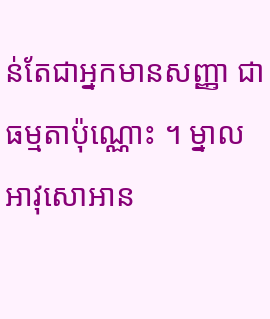ន់តែជាអ្នកមានសញ្ញា ជាធម្មតាប៉ុណ្ណោះ ។ ម្នាលអាវុសោអាន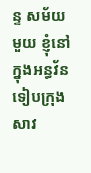ន្ទ សម័យ មួយ ខ្ញុំនៅក្នុងអន្ធវ័ន ទៀបក្រុងសាវ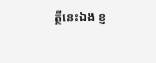ត្ថីនេះឯង ខ្ញ